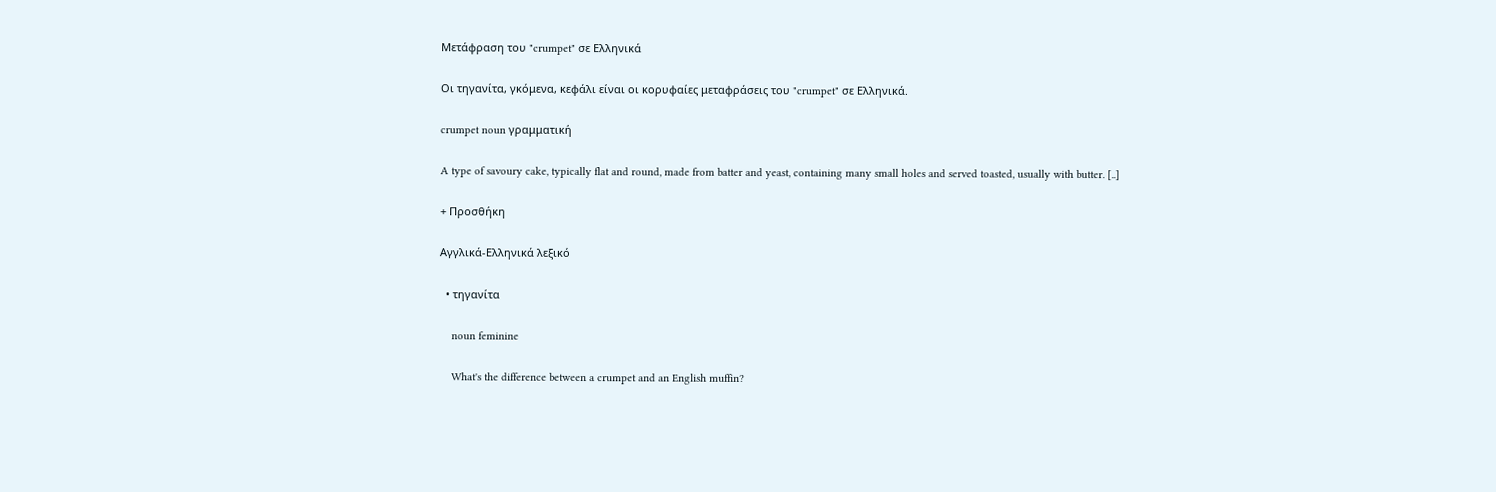Μετάφραση του "crumpet" σε Ελληνικά

Οι τηγανίτα, γκόμενα, κεφάλι είναι οι κορυφαίες μεταφράσεις του "crumpet" σε Ελληνικά.

crumpet noun γραμματική

A type of savoury cake, typically flat and round, made from batter and yeast, containing many small holes and served toasted, usually with butter. [..]

+ Προσθήκη

Αγγλικά-Ελληνικά λεξικό

  • τηγανίτα

    noun feminine

    What's the difference between a crumpet and an English muffin?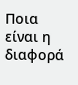Ποια είναι η διαφορά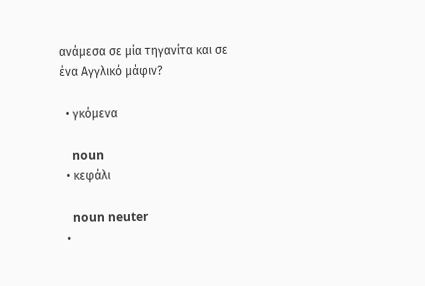ανάμεσα σε μία τηγανίτα και σε ένα Αγγλικό μάφιν?

  • γκόμενα

    noun
  • κεφάλι

    noun neuter
  •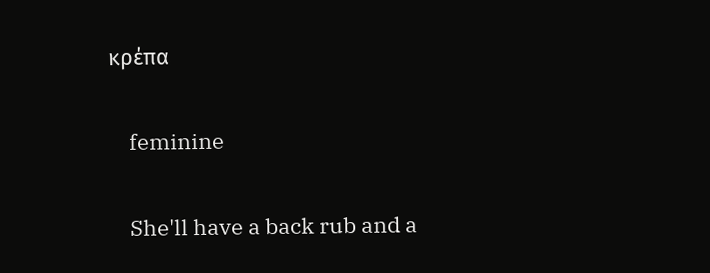κρέπα

    feminine

    She'll have a back rub and a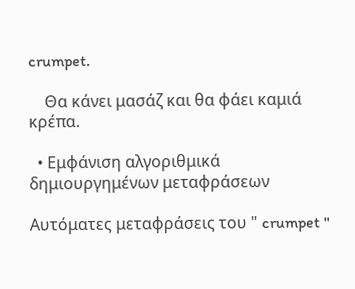crumpet.

    Θα κάνει μασάζ και θα φάει καμιά κρέπα.

  • Εμφάνιση αλγοριθμικά δημιουργημένων μεταφράσεων

Αυτόματες μεταφράσεις του " crumpet "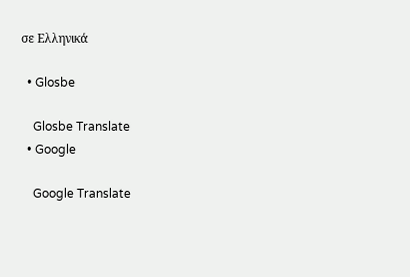σε Ελληνικά

  • Glosbe

    Glosbe Translate
  • Google

    Google Translate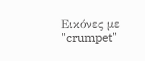Εικόνες με "crumpet"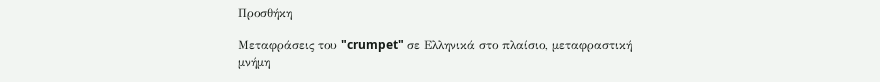Προσθήκη

Μεταφράσεις του "crumpet" σε Ελληνικά στο πλαίσιο, μεταφραστική μνήμη